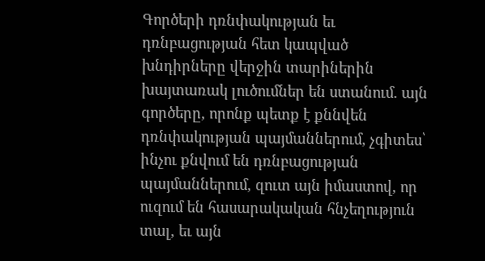Գործերի դռնփակության եւ դռնբացության հետ կապված խնդիրները վերջին տարիներին խայտառակ լուծումներ են ստանում. այն գործերը, որոնք պետք է քննվեն դռնփակության պայմաններում, չգիտես՝ ինչու քնվում են դռնբացության պայմաններում, զուտ այն իմաստով, որ ուզում են հասարակական հնչեղություն տալ, եւ այն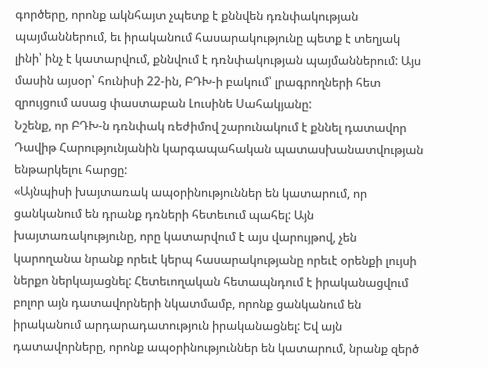գործերը, որոնք ակնհայտ չպետք է քննվեն դռնփակության պայմաններում, եւ իրականում հասարակությունը պետք է տեղյակ լինի՝ ինչ է կատարվում, քննվում է դռնփակության պայմաններում: Այս մասին այսօր՝ հունիսի 22-ին, ԲԴԽ-ի բակում՝ լրագրողների հետ զրույցում ասաց փաստաբան Լուսինե Սահակյանը:
Նշենք, որ ԲԴԽ-ն դռնփակ ռեժիմով շարունակում է քննել դատավոր Դավիթ Հարությունյանին կարգապահական պատասխանատվության ենթարկելու հարցը:
«Այնպիսի խայտառակ ապօրինություններ են կատարում, որ ցանկանում են դրանք դռների հետեւում պահել: Այն խայտառակությունը, որը կատարվում է այս վարույթով, չեն կարողանա նրանք որեւէ կերպ հասարակությանը որեւէ օրենքի լույսի ներքո ներկայացնել: Հետեւողական հետապնդում է իրականացվում բոլոր այն դատավորների նկատմամբ, որոնք ցանկանում են իրականում արդարադատություն իրականացնել: Եվ այն դատավորները, որոնք ապօրինություններ են կատարում, նրանք զերծ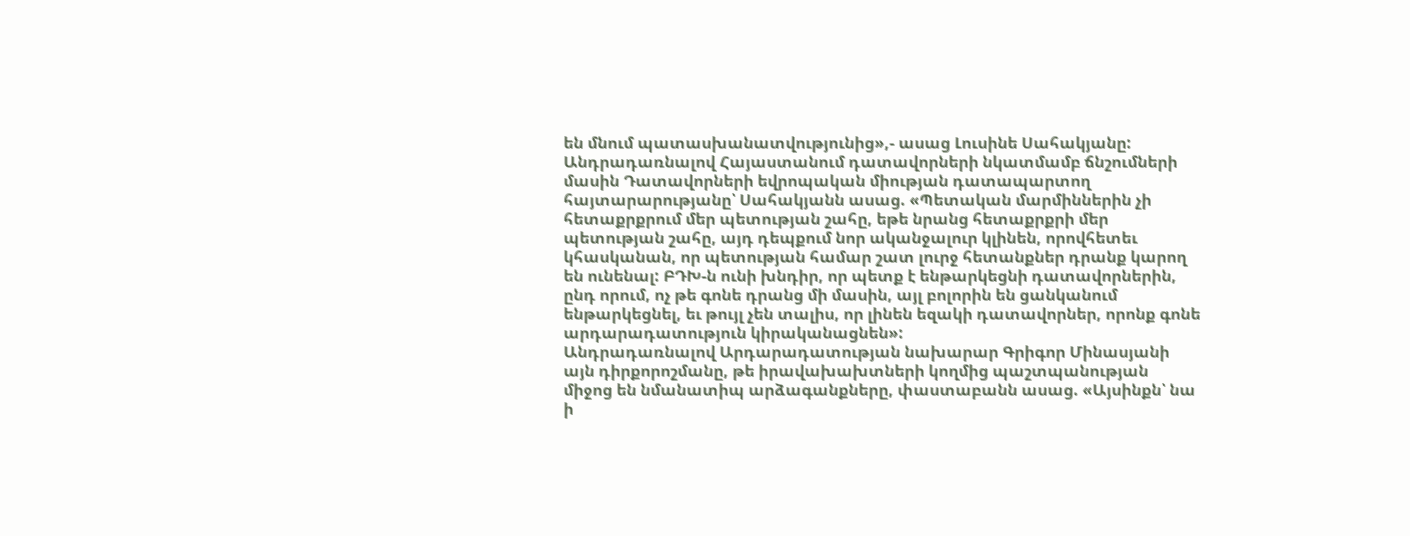են մնում պատասխանատվությունից»,- ասաց Լուսինե Սահակյանը:
Անդրադառնալով Հայաստանում դատավորների նկատմամբ ճնշումների մասին Դատավորների եվրոպական միության դատապարտող հայտարարությանը՝ Սահակյանն ասաց. «Պետական մարմիններին չի հետաքրքրում մեր պետության շահը, եթե նրանց հետաքրքրի մեր պետության շահը, այդ դեպքում նոր ականջալուր կլինեն, որովհետեւ կհասկանան, որ պետության համար շատ լուրջ հետանքներ դրանք կարող են ունենալ: ԲԴԽ-ն ունի խնդիր, որ պետք է ենթարկեցնի դատավորներին, ընդ որում, ոչ թե գոնե դրանց մի մասին, այլ բոլորին են ցանկանում ենթարկեցնել, եւ թույլ չեն տալիս, որ լինեն եզակի դատավորներ, որոնք գոնե արդարադատություն կիրականացնեն»:
Անդրադառնալով Արդարադատության նախարար Գրիգոր Մինասյանի այն դիրքորոշմանը, թե իրավախախտների կողմից պաշտպանության միջոց են նմանատիպ արձագանքները, փաստաբանն ասաց. «Այսինքն՝ նա ի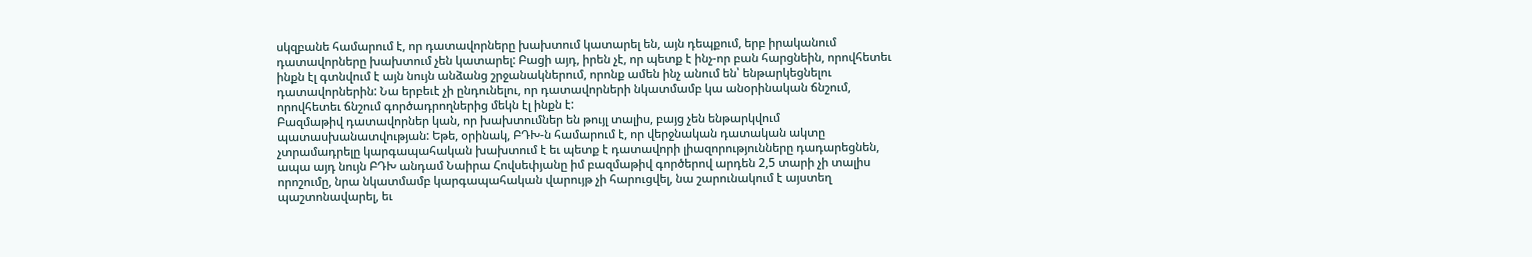սկզբանե համարում է, որ դատավորները խախտում կատարել են, այն դեպքում, երբ իրականում դատավորները խախտում չեն կատարել: Բացի այդ, իրեն չէ, որ պետք է ինչ-որ բան հարցնեին, որովհետեւ ինքն էլ գտնվում է այն նույն անձանց շրջանակներում, որոնք ամեն ինչ անում են՝ ենթարկեցնելու դատավորներին: Նա երբեւէ չի ընդունելու, որ դատավորների նկատմամբ կա անօրինական ճնշում, որովհետեւ ճնշում գործադրողներից մեկն էլ ինքն է:
Բազմաթիվ դատավորներ կան, որ խախտումներ են թույլ տալիս, բայց չեն ենթարկվում պատասխանատվության: Եթե, օրինակ, ԲԴԽ-ն համարում է, որ վերջնական դատական ակտը չտրամադրելը կարգապահական խախտում է եւ պետք է դատավորի լիազորությունները դադարեցնեն, ապա այդ նույն ԲԴԽ անդամ Նաիրա Հովսեփյանը իմ բազմաթիվ գործերով արդեն 2,5 տարի չի տալիս որոշումը, նրա նկատմամբ կարգապահական վարույթ չի հարուցվել, նա շարունակում է այստեղ պաշտոնավարել, եւ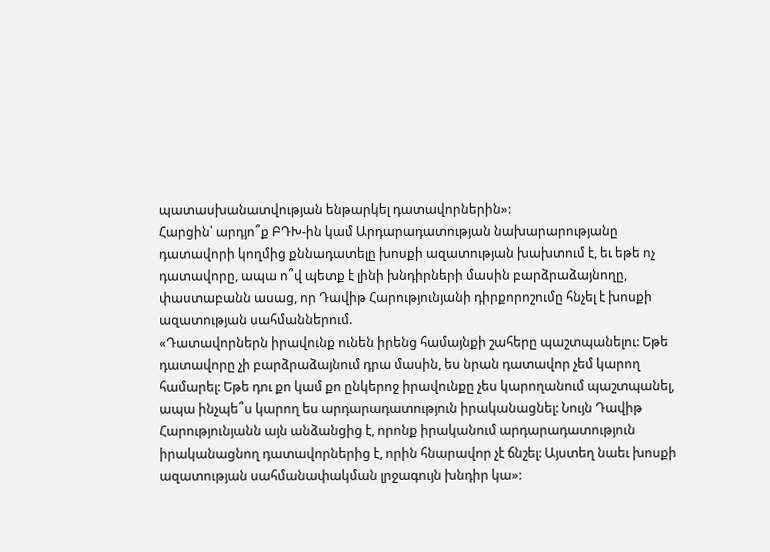պատասխանատվության ենթարկել դատավորներին»:
Հարցին՝ արդյո՞ք ԲԴԽ-ին կամ Արդարադատության նախարարությանը դատավորի կողմից քննադատելը խոսքի ազատության խախտում է, եւ եթե ոչ դատավորը, ապա ո՞վ պետք է լինի խնդիրների մասին բարձրաձայնողը, փաստաբանն ասաց, որ Դավիթ Հարությունյանի դիրքորոշումը հնչել է խոսքի ազատության սահմաններում.
«Դատավորներն իրավունք ունեն իրենց համայնքի շահերը պաշտպանելու: Եթե դատավորը չի բարձրաձայնում դրա մասին, ես նրան դատավոր չեմ կարող համարել: Եթե դու քո կամ քո ընկերոջ իրավունքը չես կարողանում պաշտպանել, ապա ինչպե՞ս կարող ես արդարադատություն իրականացնել: Նույն Դավիթ Հարությունյանն այն անձանցից է, որոնք իրականում արդարադատություն իրականացնող դատավորներից է, որին հնարավոր չէ ճնշել: Այստեղ նաեւ խոսքի ազատության սահմանափակման լրջագույն խնդիր կա»: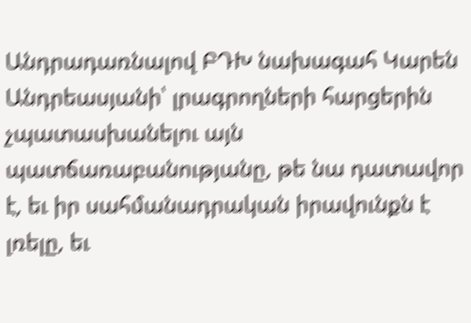Անդրադառնալով ԲԴԽ նախագահ Կարեն Անդրեասյանի՝ լրագրողների հարցերին չպատասխանելու այն պատճառաբանությանը, թե նա դատավոր է, եւ իր սահմանադրական իրավունքն է լռելը, եւ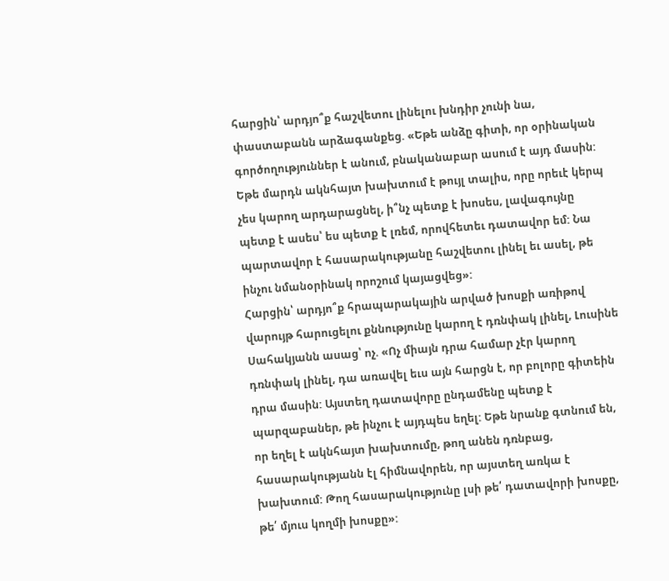հարցին՝ արդյո՞ք հաշվետու լինելու խնդիր չունի նա, փաստաբանն արձագանքեց. «Եթե անձը գիտի, որ օրինական գործողություններ է անում, բնականաբար ասում է այդ մասին: Եթե մարդն ակնհայտ խախտում է թույլ տալիս, որը որեւէ կերպ չես կարող արդարացնել, ի՞նչ պետք է խոսես, լավագույնը պետք է ասես՝ ես պետք է լռեմ, որովհետեւ դատավոր եմ: Նա պարտավոր է հասարակությանը հաշվետու լինել եւ ասել, թե ինչու նմանօրինակ որոշում կայացվեց»:
Հարցին՝ արդյո՞ք հրապարակային արված խոսքի առիթով վարույթ հարուցելու քննությունը կարող է դռնփակ լինել, Լուսինե Սահակյանն ասաց՝ ոչ. «Ոչ միայն դրա համար չէր կարող դռնփակ լինել, դա առավել եւս այն հարցն է, որ բոլորը գիտեին դրա մասին: Այստեղ դատավորը ընդամենը պետք է պարզաբաներ, թե ինչու է այդպես եղել: Եթե նրանք գտնում են, որ եղել է ակնհայտ խախտումը, թող անեն դռնբաց, հասարակությանն էլ հիմնավորեն, որ այստեղ առկա է խախտում: Թող հասարակությունը լսի թե՛ դատավորի խոսքը, թե՛ մյուս կողմի խոսքը»: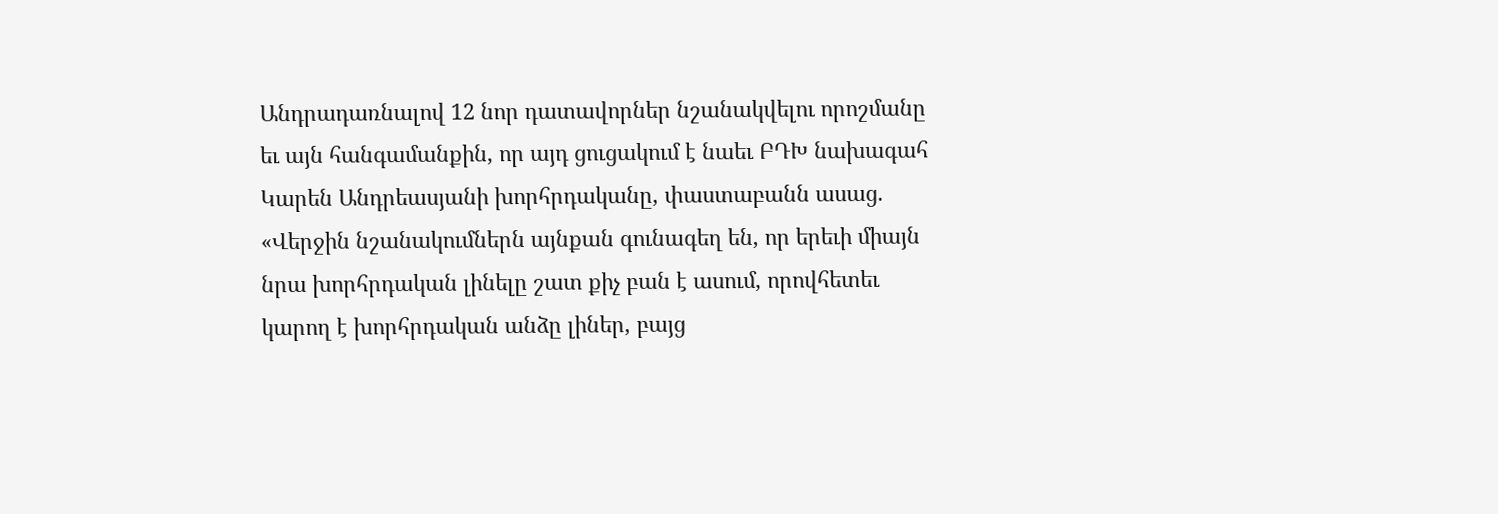Անդրադառնալով 12 նոր դատավորներ նշանակվելու որոշմանը եւ այն հանգամանքին, որ այդ ցուցակում է նաեւ ԲԴԽ նախագահ Կարեն Անդրեասյանի խորհրդականը, փաստաբանն ասաց. «Վերջին նշանակումներն այնքան գունագեղ են, որ երեւի միայն նրա խորհրդական լինելը շատ քիչ բան է ասում, որովհետեւ կարող է խորհրդական անձը լիներ, բայց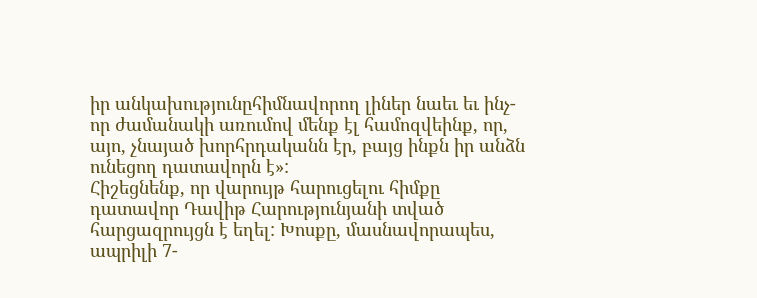իր անկախությունըհիմնավորող լիներ նաեւ եւ ինչ-որ ժամանակի առումով մենք էլ համոզվեինք, որ, այո, չնայած խորհրդականն էր, բայց ինքն իր անձն ունեցող դատավորն է»:
Հիշեցնենք, որ վարույթ հարուցելու հիմքը դատավոր Դավիթ Հարությունյանի տված հարցազրույցն է եղել: Խոսքը, մասնավորապես, ապրիլի 7-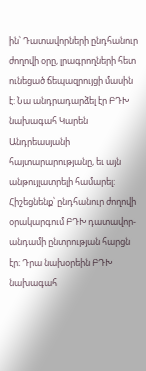ին՝ Դատավորների ընդհանուր ժողովի օրը, լրագրողների հետ ունեցած ճեպազրույցի մասին է: Նա անդրադարձել էր ԲԴԽ նախագահ Կարեն Անդրեասյանի հայտարարությանը, եւ այն անթույլատրելի համարել: Հիշեցնենք՝ ընդհանուր ժողովի օրակարգում ԲԴԽ դատավոր-անդամի ընտրության հարցն էր։ Դրա նախօրեին ԲԴԽ նախագահ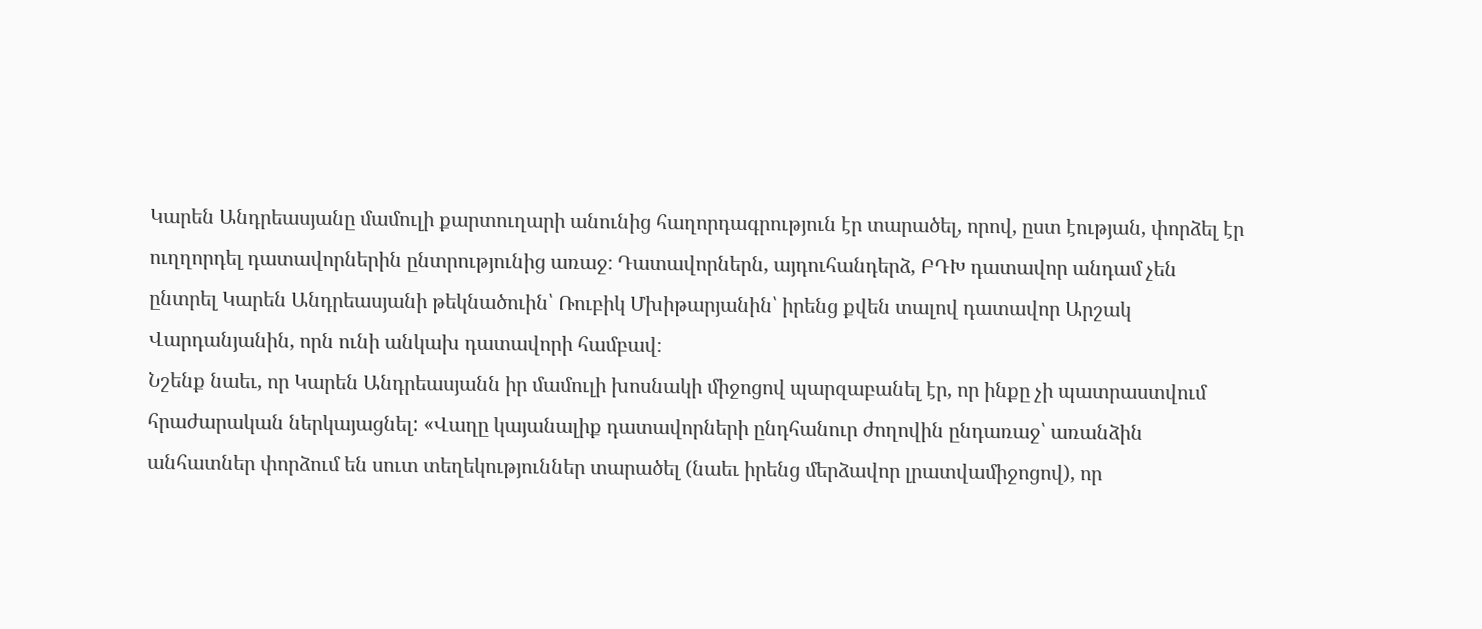Կարեն Անդրեասյանը մամուլի քարտուղարի անունից հաղորդագրություն էր տարածել, որով, ըստ էության, փորձել էր ուղղորդել դատավորներին ընտրությունից առաջ։ Դատավորներն, այդուհանդերձ, ԲԴԽ դատավոր անդամ չեն ընտրել Կարեն Անդրեասյանի թեկնածուին՝ Ռուբիկ Մխիթարյանին՝ իրենց քվեն տալով դատավոր Արշակ Վարդանյանին, որն ունի անկախ դատավորի համբավ։
Նշենք նաեւ, որ Կարեն Անդրեասյանն իր մամուլի խոսնակի միջոցով պարզաբանել էր, որ ինքը չի պատրաստվում հրաժարական ներկայացնել: «Վաղը կայանալիք դատավորների ընդհանուր ժողովին ընդառաջ՝ առանձին անհատներ փորձում են սուտ տեղեկություններ տարածել (նաեւ իրենց մերձավոր լրատվամիջոցով), որ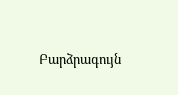Բարձրագույն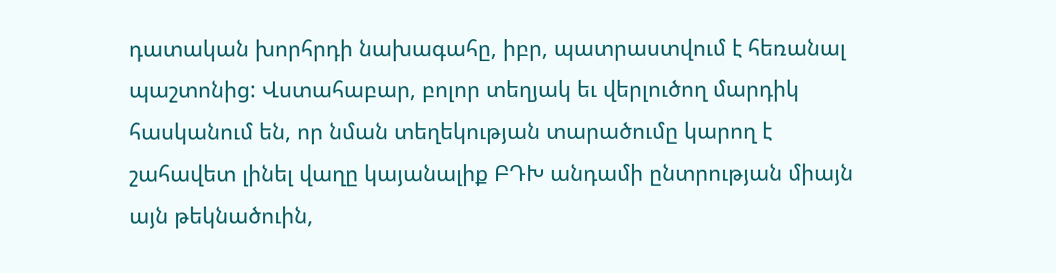դատական խորհրդի նախագահը, իբր, պատրաստվում է հեռանալ պաշտոնից: Վստահաբար, բոլոր տեղյակ եւ վերլուծող մարդիկ հասկանում են, որ նման տեղեկության տարածումը կարող է շահավետ լինել վաղը կայանալիք ԲԴԽ անդամի ընտրության միայն այն թեկնածուին,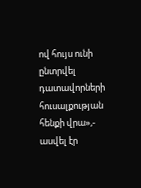ով հույս ունի ընտրվել դատավորների հուսալքության հենքի վրա»,- ասվել էր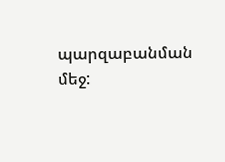պարզաբանման մեջ: